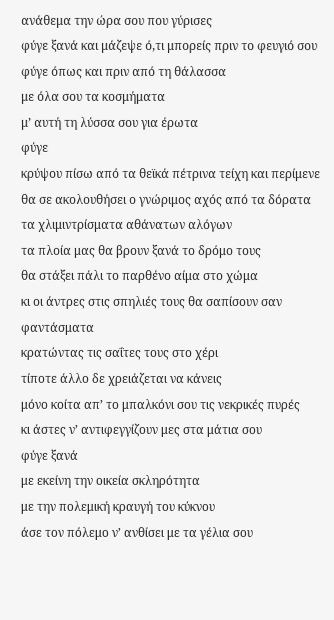ανάθεμα την ώρα σου που γύρισες
φύγε ξανά και μάζεψε ό,τι μπορείς πριν το φευγιό σου
φύγε όπως και πριν από τη θάλασσα
με όλα σου τα κοσμήματα
μ’ αυτή τη λύσσα σου για έρωτα
φύγε
κρύψου πίσω από τα θεϊκά πέτρινα τείχη και περίμενε
θα σε ακολουθήσει ο γνώριμος αχός από τα δόρατα
τα χλιμιντρίσματα αθάνατων αλόγων
τα πλοία μας θα βρουν ξανά το δρόμο τους
θα στάξει πάλι το παρθένο αίμα στο χώμα
κι οι άντρες στις σπηλιές τους θα σαπίσουν σαν φαντάσματα
κρατώντας τις σαΐτες τους στο χέρι
τίποτε άλλο δε χρειάζεται να κάνεις
μόνο κοίτα απ’ το μπαλκόνι σου τις νεκρικές πυρές
κι άστες ν’ αντιφεγγίζουν μες στα μάτια σου
φύγε ξανά
με εκείνη την οικεία σκληρότητα
με την πολεμική κραυγή του κύκνου
άσε τον πόλεμο ν’ ανθίσει με τα γέλια σου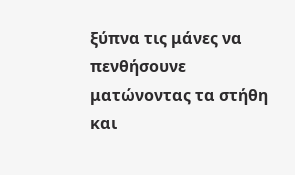ξύπνα τις μάνες να πενθήσουνε
ματώνοντας τα στήθη
και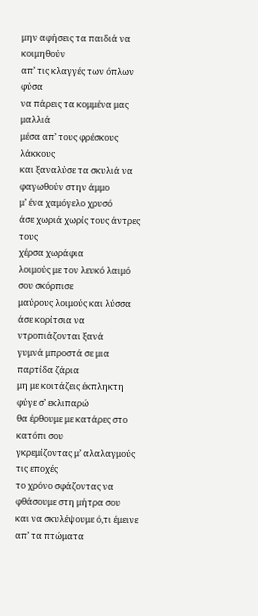μην αφήσεις τα παιδιά να κοιμηθούν
απ’ τις κλαγγές των όπλων
φύσα
να πάρεις τα κομμένα μας μαλλιά
μέσα απ’ τους φρέσκους λάκκους
και ξαναλύσε τα σκυλιά να φαγωθούν στην άμμο
μ’ ένα χαμόγελο χρυσό
άσε χωριά χωρίς τους άντρες τους
χέρσα χωράφια
λοιμούς με τον λευκό λαιμό σου σκόρπισε
μαύρους λοιμούς και λύσσα
άσε κορίτσια να ντροπιάζονται ξανά
γυμνά μπροστά σε μια παρτίδα ζάρια
μη με κοιτάζεις έκπληκτη
φύγε σ’ εκλιπαρώ
θα έρθουμε με κατάρες στο κατόπι σου
γκρεμίζοντας μ’ αλαλαγμούς τις εποχές
το χρόνο σφάζοντας να φθάσουμε στη μήτρα σου
και να σκυλέψουμε ό,τι έμεινε απ’ τα πτώματα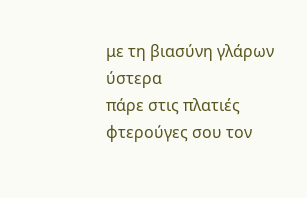με τη βιασύνη γλάρων
ύστερα
πάρε στις πλατιές φτερούγες σου τον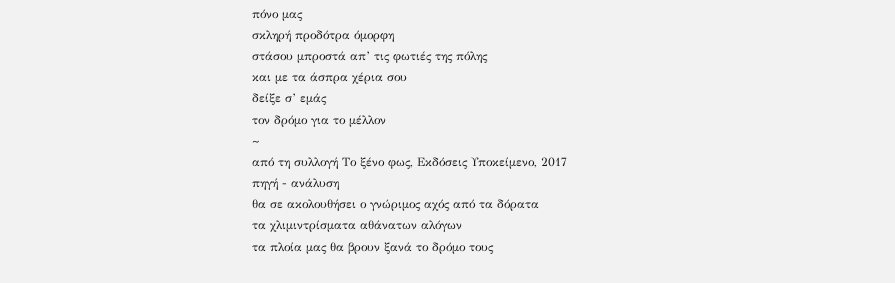πόνο μας
σκληρή προδότρα όμορφη
στάσου μπροστά απ’ τις φωτιές της πόλης
και με τα άσπρα χέρια σου
δείξε σ’ εμάς
τον δρόμο για το μέλλον
~
από τη συλλογή Το ξένο φως, Εκδόσεις Υποκείμενο, 2017
πηγή - ανάλυση
θα σε ακολουθήσει ο γνώριμος αχός από τα δόρατα
τα χλιμιντρίσματα αθάνατων αλόγων
τα πλοία μας θα βρουν ξανά το δρόμο τους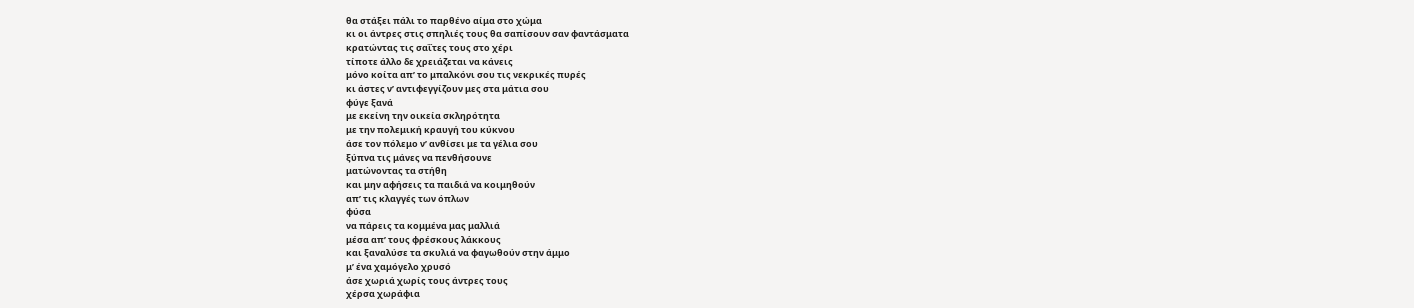θα στάξει πάλι το παρθένο αίμα στο χώμα
κι οι άντρες στις σπηλιές τους θα σαπίσουν σαν φαντάσματα
κρατώντας τις σαΐτες τους στο χέρι
τίποτε άλλο δε χρειάζεται να κάνεις
μόνο κοίτα απ’ το μπαλκόνι σου τις νεκρικές πυρές
κι άστες ν’ αντιφεγγίζουν μες στα μάτια σου
φύγε ξανά
με εκείνη την οικεία σκληρότητα
με την πολεμική κραυγή του κύκνου
άσε τον πόλεμο ν’ ανθίσει με τα γέλια σου
ξύπνα τις μάνες να πενθήσουνε
ματώνοντας τα στήθη
και μην αφήσεις τα παιδιά να κοιμηθούν
απ’ τις κλαγγές των όπλων
φύσα
να πάρεις τα κομμένα μας μαλλιά
μέσα απ’ τους φρέσκους λάκκους
και ξαναλύσε τα σκυλιά να φαγωθούν στην άμμο
μ’ ένα χαμόγελο χρυσό
άσε χωριά χωρίς τους άντρες τους
χέρσα χωράφια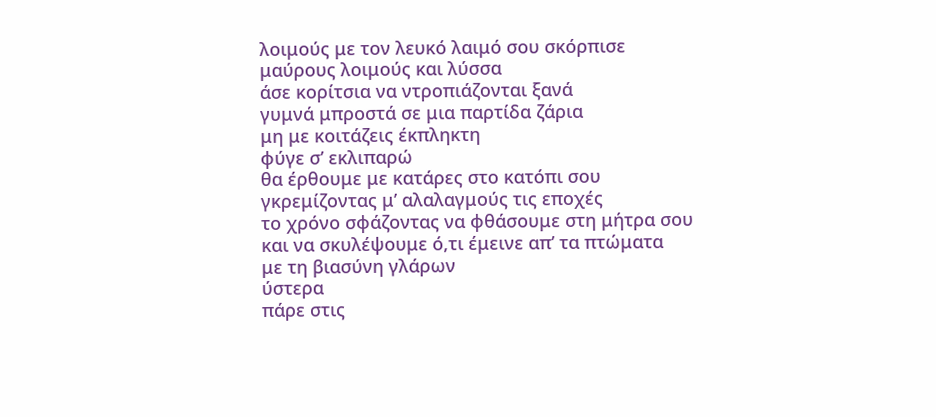λοιμούς με τον λευκό λαιμό σου σκόρπισε
μαύρους λοιμούς και λύσσα
άσε κορίτσια να ντροπιάζονται ξανά
γυμνά μπροστά σε μια παρτίδα ζάρια
μη με κοιτάζεις έκπληκτη
φύγε σ’ εκλιπαρώ
θα έρθουμε με κατάρες στο κατόπι σου
γκρεμίζοντας μ’ αλαλαγμούς τις εποχές
το χρόνο σφάζοντας να φθάσουμε στη μήτρα σου
και να σκυλέψουμε ό,τι έμεινε απ’ τα πτώματα
με τη βιασύνη γλάρων
ύστερα
πάρε στις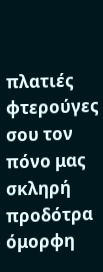πλατιές φτερούγες σου τον πόνο μας
σκληρή προδότρα όμορφη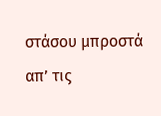στάσου μπροστά απ’ τις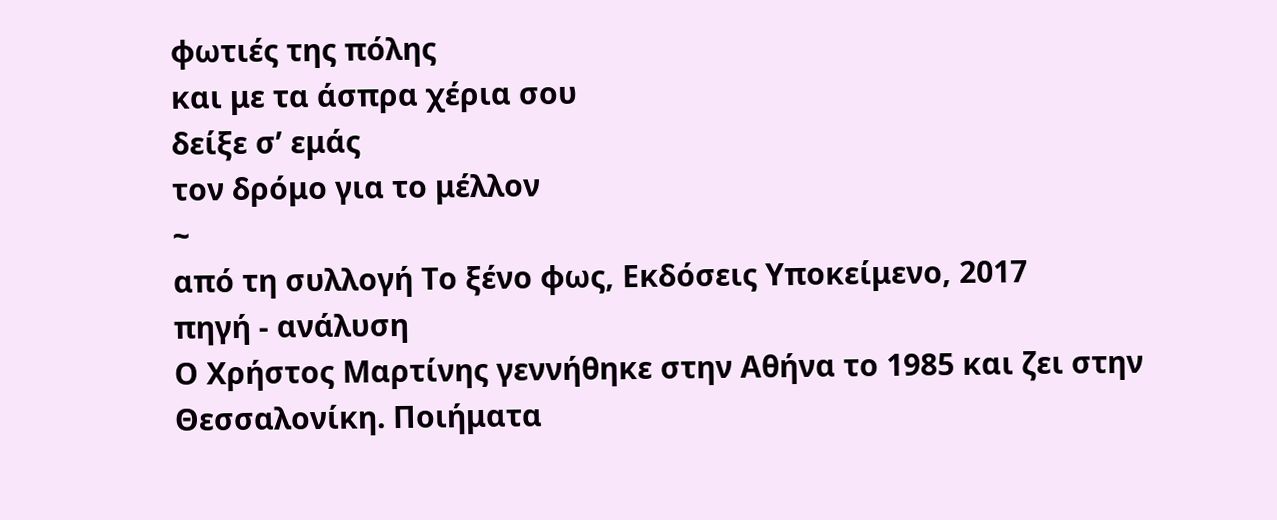φωτιές της πόλης
και με τα άσπρα χέρια σου
δείξε σ’ εμάς
τον δρόμο για το μέλλον
~
από τη συλλογή Το ξένο φως, Εκδόσεις Υποκείμενο, 2017
πηγή - ανάλυση
Ο Χρήστος Μαρτίνης γεννήθηκε στην Αθήνα το 1985 και ζει στην Θεσσαλονίκη. Ποιήματα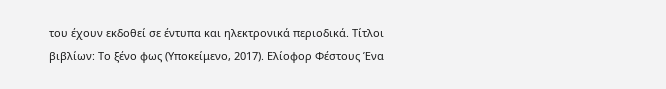του έχουν εκδοθεί σε έντυπα και ηλεκτρονικά περιοδικά. Τίτλοι βιβλίων: Το ξένο φως (Υποκείμενο, 2017). Ελίοφορ Φέστους Ένα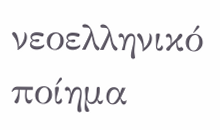νεοελληνικό ποίημα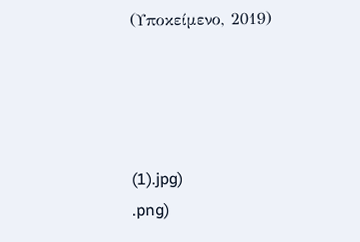(Υποκείμενο, 2019)




(1).jpg)
.png)